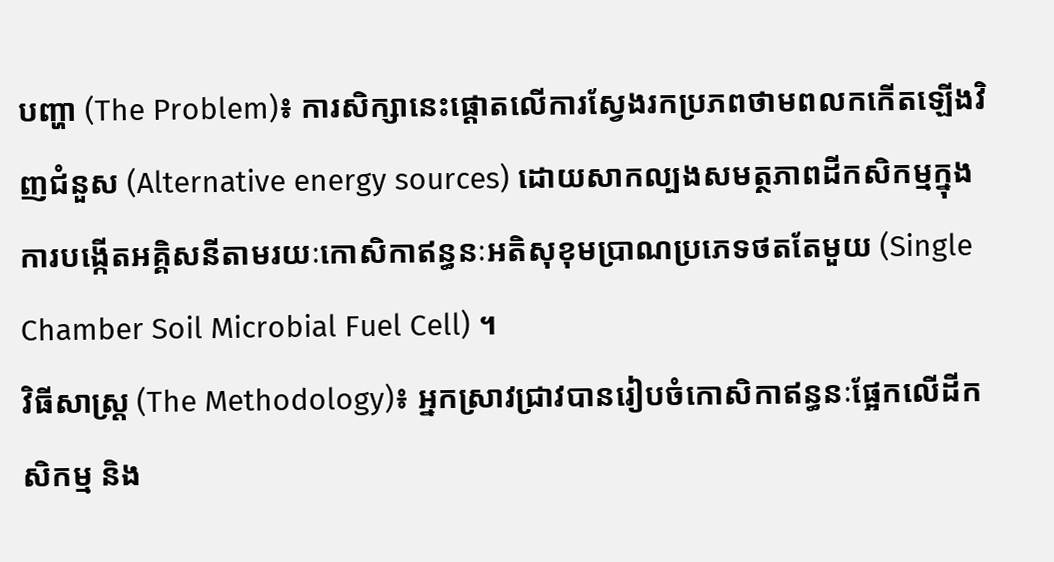បញ្ហា (The Problem)៖ ការសិក្សានេះផ្តោតលើការស្វែងរកប្រភពថាមពលកកើតឡើងវិញជំនួស (Alternative energy sources) ដោយសាកល្បងសមត្ថភាពដីកសិកម្មក្នុងការបង្កើតអគ្គិសនីតាមរយៈកោសិកាឥន្ធនៈអតិសុខុមប្រាណប្រភេទថតតែមួយ (Single Chamber Soil Microbial Fuel Cell) ។
វិធីសាស្ត្រ (The Methodology)៖ អ្នកស្រាវជ្រាវបានរៀបចំកោសិកាឥន្ធនៈផ្អែកលើដីកសិកម្ម និង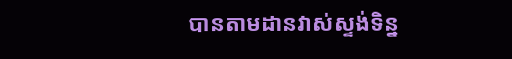បានតាមដានវាស់ស្ទង់ទិន្ន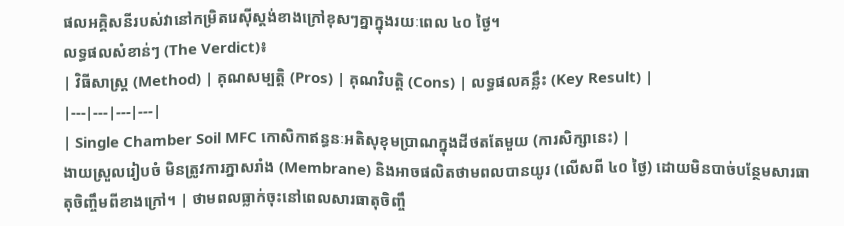ផលអគ្គិសនីរបស់វានៅកម្រិតរេស៊ីស្តង់ខាងក្រៅខុសៗគ្នាក្នុងរយៈពេល ៤០ ថ្ងៃ។
លទ្ធផលសំខាន់ៗ (The Verdict)៖
| វិធីសាស្ត្រ (Method) | គុណសម្បត្តិ (Pros) | គុណវិបត្តិ (Cons) | លទ្ធផលគន្លឹះ (Key Result) |
|---|---|---|---|
| Single Chamber Soil MFC កោសិកាឥន្ធនៈអតិសុខុមប្រាណក្នុងដីថតតែមួយ (ការសិក្សានេះ) |
ងាយស្រួលរៀបចំ មិនត្រូវការភ្នាសរាំង (Membrane) និងអាចផលិតថាមពលបានយូរ (លើសពី ៤០ ថ្ងៃ) ដោយមិនបាច់បន្ថែមសារធាតុចិញ្ចឹមពីខាងក្រៅ។ | ថាមពលធ្លាក់ចុះនៅពេលសារធាតុចិញ្ចឹ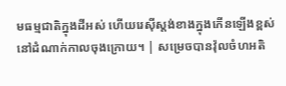មធម្មជាតិក្នុងដីអស់ ហើយរេស៊ីស្តង់ខាងក្នុងកើនឡើងខ្ពស់នៅដំណាក់កាលចុងក្រោយ។ | សម្រេចបានវ៉ុលចំហអតិ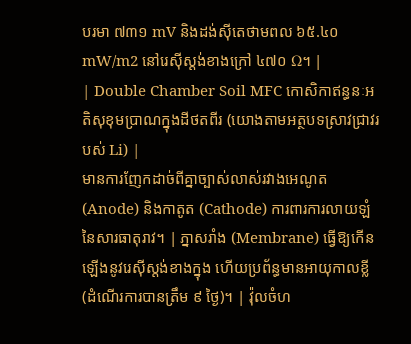បរមា ៧៣១ mV និងដង់ស៊ីតេថាមពល ៦៥.៤០ mW/m2 នៅរេស៊ីស្តង់ខាងក្រៅ ៤៧០ Ω។ |
| Double Chamber Soil MFC កោសិកាឥន្ធនៈអតិសុខុមប្រាណក្នុងដីថតពីរ (យោងតាមអត្ថបទស្រាវជ្រាវរបស់ Li) |
មានការញែកដាច់ពីគ្នាច្បាស់លាស់រវាងអេណូត (Anode) និងកាតូត (Cathode) ការពារការលាយឡំនៃសារធាតុរាវ។ | ភ្នាសរាំង (Membrane) ធ្វើឱ្យកើនឡើងនូវរេស៊ីស្តង់ខាងក្នុង ហើយប្រព័ន្ធមានអាយុកាលខ្លី (ដំណើរការបានត្រឹម ៩ ថ្ងៃ)។ | វ៉ុលចំហ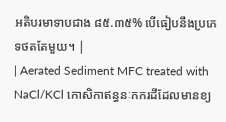អតិបរមាទាបជាង ៨៥.៣៥% បើធៀបនឹងប្រភេទថតតែមួយ។ |
| Aerated Sediment MFC treated with NaCl/KCl កោសិកាឥន្ធនៈកករដីដែលមានខ្យ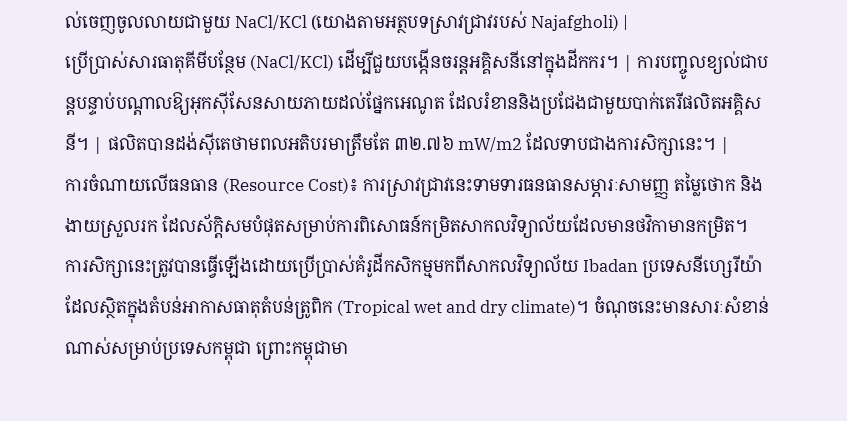ល់ចេញចូលលាយជាមួយ NaCl/KCl (យោងតាមអត្ថបទស្រាវជ្រាវរបស់ Najafgholi) |
ប្រើប្រាស់សារធាតុគីមីបន្ថែម (NaCl/KCl) ដើម្បីជួយបង្កើនចរន្តអគ្គិសនីនៅក្នុងដីកករ។ | ការបញ្ចូលខ្យល់ជាបន្តបន្ទាប់បណ្តាលឱ្យអុកស៊ីសែនសាយភាយដល់ផ្នែកអេណូត ដែលរំខាននិងប្រជែងជាមួយបាក់តេរីផលិតអគ្គិសនី។ | ផលិតបានដង់ស៊ីតេថាមពលអតិបរមាត្រឹមតែ ៣២.៧៦ mW/m2 ដែលទាបជាងការសិក្សានេះ។ |
ការចំណាយលើធនធាន (Resource Cost)៖ ការស្រាវជ្រាវនេះទាមទារធនធានសម្ភារៈសាមញ្ញ តម្លៃថោក និងងាយស្រួលរក ដែលស័ក្តិសមបំផុតសម្រាប់ការពិសោធន៍កម្រិតសាកលវិទ្យាល័យដែលមានថវិកាមានកម្រិត។
ការសិក្សានេះត្រូវបានធ្វើឡើងដោយប្រើប្រាស់គំរូដីកសិកម្មមកពីសាកលវិទ្យាល័យ Ibadan ប្រទេសនីហ្សេរីយ៉ា ដែលស្ថិតក្នុងតំបន់អាកាសធាតុតំបន់ត្រូពិក (Tropical wet and dry climate)។ ចំណុចនេះមានសារៈសំខាន់ណាស់សម្រាប់ប្រទេសកម្ពុជា ព្រោះកម្ពុជាមា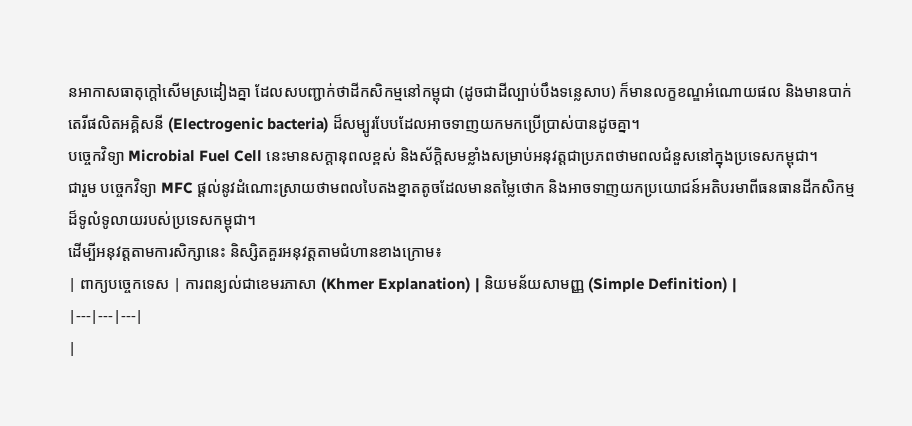នអាកាសធាតុក្តៅសើមស្រដៀងគ្នា ដែលសបញ្ជាក់ថាដីកសិកម្មនៅកម្ពុជា (ដូចជាដីល្បាប់បឹងទន្លេសាប) ក៏មានលក្ខខណ្ឌអំណោយផល និងមានបាក់តេរីផលិតអគ្គិសនី (Electrogenic bacteria) ដ៏សម្បូរបែបដែលអាចទាញយកមកប្រើប្រាស់បានដូចគ្នា។
បច្ចេកវិទ្យា Microbial Fuel Cell នេះមានសក្តានុពលខ្ពស់ និងស័ក្តិសមខ្លាំងសម្រាប់អនុវត្តជាប្រភពថាមពលជំនួសនៅក្នុងប្រទេសកម្ពុជា។
ជារួម បច្ចេកវិទ្យា MFC ផ្តល់នូវដំណោះស្រាយថាមពលបៃតងខ្នាតតូចដែលមានតម្លៃថោក និងអាចទាញយកប្រយោជន៍អតិបរមាពីធនធានដីកសិកម្មដ៏ទូលំទូលាយរបស់ប្រទេសកម្ពុជា។
ដើម្បីអនុវត្តតាមការសិក្សានេះ និស្សិតគួរអនុវត្តតាមជំហានខាងក្រោម៖
| ពាក្យបច្ចេកទេស | ការពន្យល់ជាខេមរភាសា (Khmer Explanation) | និយមន័យសាមញ្ញ (Simple Definition) |
|---|---|---|
|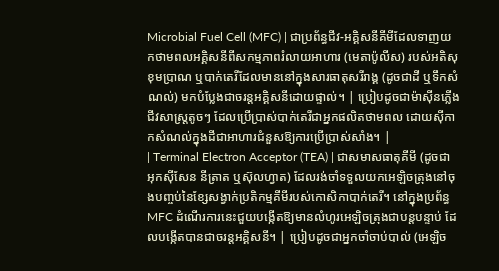Microbial Fuel Cell (MFC) | ជាប្រព័ន្ធជីវ-អគ្គិសនីគីមីដែលទាញយកថាមពលអគ្គិសនីពីសកម្មភាពរំលាយអាហារ (មេតាប៉ូលីស) របស់អតិសុខុមប្រាណ ឬបាក់តេរីដែលមាននៅក្នុងសារធាតុសរីរាង្គ (ដូចជាដី ឬទឹកសំណល់) មកបំប្លែងជាចរន្តអគ្គិសនីដោយផ្ទាល់។ | ប្រៀបដូចជាម៉ាស៊ីនភ្លើងជីវសាស្ត្រតូចៗ ដែលប្រើប្រាស់បាក់តេរីជាអ្នកផលិតថាមពល ដោយស៊ីកាកសំណល់ក្នុងដីជាអាហារជំនួសឱ្យការប្រើប្រាស់សាំង។ |
| Terminal Electron Acceptor (TEA) | ជាសមាសធាតុគីមី (ដូចជាអុកស៊ីសែន នីត្រាត ឬស៊ុលហ្វាត) ដែលរង់ចាំទទួលយកអេឡិចត្រុងនៅចុងបញ្ចប់នៃខ្សែសង្វាក់ប្រតិកម្មគីមីរបស់កោសិកាបាក់តេរី។ នៅក្នុងប្រព័ន្ធ MFC ដំណើរការនេះជួយបង្កើតឱ្យមានលំហូរអេឡិចត្រុងជាបន្តបន្ទាប់ ដែលបង្កើតបានជាចរន្តអគ្គិសនី។ | ប្រៀបដូចជាអ្នកចាំចាប់បាល់ (អេឡិច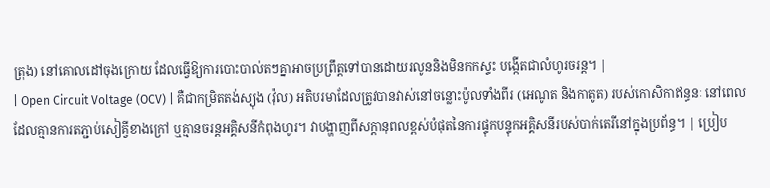ត្រុង) នៅគោលដៅចុងក្រោយ ដែលធ្វើឱ្យការបោះបាល់តៗគ្នាអាចប្រព្រឹត្តទៅបានដោយរលូននិងមិនកកស្ទះ បង្កើតជាលំហូរចរន្ត។ |
| Open Circuit Voltage (OCV) | គឺជាកម្រិតតង់ស្យុង (វ៉ុល) អតិបរមាដែលត្រូវបានវាស់នៅចន្លោះប៉ូលទាំងពីរ (អេណូត និងកាតូត) របស់កោសិកាឥន្ធនៈ នៅពេលដែលគ្មានការតភ្ជាប់សៀគ្វីខាងក្រៅ ឬគ្មានចរន្តអគ្គិសនីកំពុងហូរ។ វាបង្ហាញពីសក្តានុពលខ្ពស់បំផុតនៃការផ្ទុកបន្ទុកអគ្គិសនីរបស់បាក់តេរីនៅក្នុងប្រព័ន្ធ។ | ប្រៀប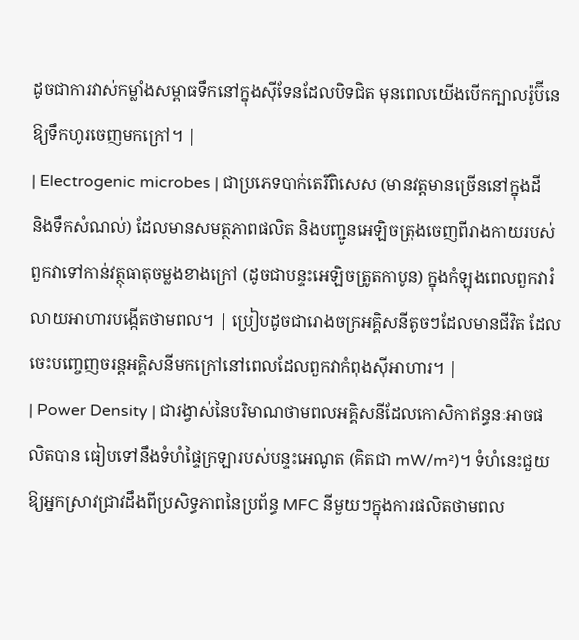ដូចជាការវាស់កម្លាំងសម្ពាធទឹកនៅក្នុងស៊ីទែនដែលបិទជិត មុនពេលយើងបើកក្បាលរ៉ូប៊ីនេឱ្យទឹកហូរចេញមកក្រៅ។ |
| Electrogenic microbes | ជាប្រភេទបាក់តេរីពិសេស (មានវត្តមានច្រើននៅក្នុងដី និងទឹកសំណល់) ដែលមានសមត្ថភាពផលិត និងបញ្ជូនអេឡិចត្រុងចេញពីរាងកាយរបស់ពួកវាទៅកាន់វត្ថុធាតុចម្លងខាងក្រៅ (ដូចជាបន្ទះអេឡិចត្រូតកាបូន) ក្នុងកំឡុងពេលពួកវារំលាយអាហារបង្កើតថាមពល។ | ប្រៀបដូចជារោងចក្រអគ្គិសនីតូចៗដែលមានជីវិត ដែលចេះបញ្ចេញចរន្តអគ្គិសនីមកក្រៅនៅពេលដែលពួកវាកំពុងស៊ីអាហារ។ |
| Power Density | ជារង្វាស់នៃបរិមាណថាមពលអគ្គិសនីដែលកោសិកាឥន្ធនៈអាចផលិតបាន ធៀបទៅនឹងទំហំផ្ទៃក្រឡារបស់បន្ទះអេណូត (គិតជា mW/m²)។ ទំហំនេះជួយឱ្យអ្នកស្រាវជ្រាវដឹងពីប្រសិទ្ធភាពនៃប្រព័ន្ធ MFC នីមួយៗក្នុងការផលិតថាមពល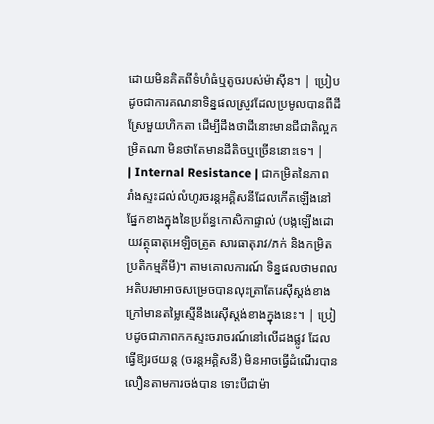ដោយមិនគិតពីទំហំធំឬតូចរបស់ម៉ាស៊ីន។ | ប្រៀបដូចជាការគណនាទិន្នផលស្រូវដែលប្រមូលបានពីដីស្រែមួយហិកតា ដើម្បីដឹងថាដីនោះមានជីជាតិល្អកម្រិតណា មិនថាតែមានដីតិចឬច្រើននោះទេ។ |
| Internal Resistance | ជាកម្រិតនៃភាពរាំងស្ទះដល់លំហូរចរន្តអគ្គិសនីដែលកើតឡើងនៅផ្នែកខាងក្នុងនៃប្រព័ន្ធកោសិកាផ្ទាល់ (បង្កឡើងដោយវត្ថុធាតុអេឡិចត្រូត សារធាតុរាវ/ភក់ និងកម្រិតប្រតិកម្មគីមី)។ តាមគោលការណ៍ ទិន្នផលថាមពលអតិបរមាអាចសម្រេចបានលុះត្រាតែរេស៊ីស្តង់ខាងក្រៅមានតម្លៃស្មើនឹងរេស៊ីស្តង់ខាងក្នុងនេះ។ | ប្រៀបដូចជាភាពកកស្ទះចរាចរណ៍នៅលើដងផ្លូវ ដែលធ្វើឱ្យរថយន្ត (ចរន្តអគ្គិសនី) មិនអាចធ្វើដំណើរបានលឿនតាមការចង់បាន ទោះបីជាម៉ា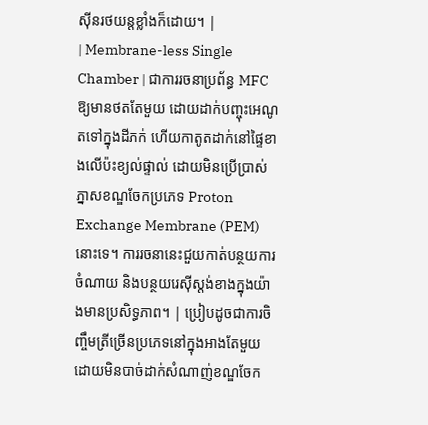ស៊ីនរថយន្តខ្លាំងក៏ដោយ។ |
| Membrane-less Single Chamber | ជាការរចនាប្រព័ន្ធ MFC ឱ្យមានថតតែមួយ ដោយដាក់បញ្ចុះអេណូតទៅក្នុងដីភក់ ហើយកាតូតដាក់នៅផ្ទៃខាងលើប៉ះខ្យល់ផ្ទាល់ ដោយមិនប្រើប្រាស់ភ្នាសខណ្ឌចែកប្រភេទ Proton Exchange Membrane (PEM) នោះទេ។ ការរចនានេះជួយកាត់បន្ថយការចំណាយ និងបន្ថយរេស៊ីស្តង់ខាងក្នុងយ៉ាងមានប្រសិទ្ធភាព។ | ប្រៀបដូចជាការចិញ្ចឹមត្រីច្រើនប្រភេទនៅក្នុងអាងតែមួយដោយមិនបាច់ដាក់សំណាញ់ខណ្ឌចែក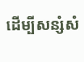ដើម្បីសន្សំសំ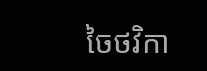ចៃថវិកា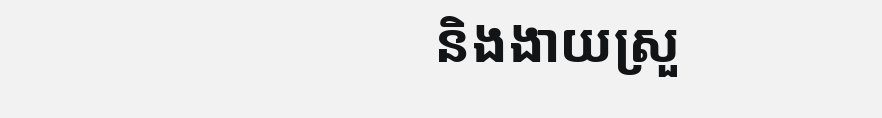និងងាយស្រួ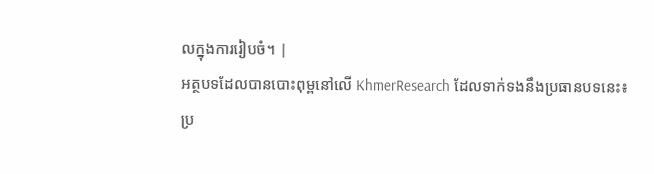លក្នុងការរៀបចំ។ |
អត្ថបទដែលបានបោះពុម្ពនៅលើ KhmerResearch ដែលទាក់ទងនឹងប្រធានបទនេះ៖
ប្រ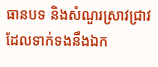ធានបទ និងសំណួរស្រាវជ្រាវដែលទាក់ទងនឹងឯក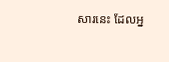សារនេះ ដែលអ្ន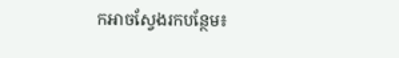កអាចស្វែងរកបន្ថែម៖